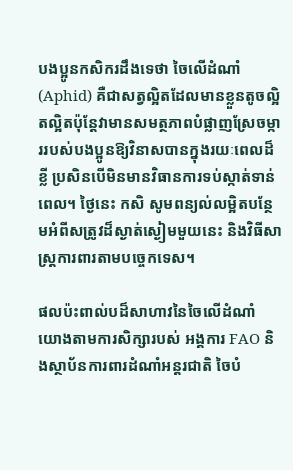បងប្អូនកសិករដឹងទេថា ចៃលើដំណាំ (Aphid) គឺជាសត្វល្អិតដែលមានខ្លួនតូចល្អិតល្អិតប៉ុន្តែវាមានសមត្ថភាពបំផ្លាញស្រែចម្ការរបស់បងប្អូនឱ្យវិនាសបានក្នុងរយៈពេលដ៏ខ្លី ប្រសិនបើមិនមានវិធានការទប់ស្កាត់ទាន់ពេល។ ថ្ងៃនេះ កសិ សូមពន្យល់លម្អិតបន្ថែមអំពីសត្រូវដ៏ស្ងាត់ស្ងៀមមួយនេះ និងវិធីសាស្ត្រការពារតាមបច្ចេកទេស។

ផលប៉ះពាល់បដ៏សាហាវនៃចៃលើដំណាំ
យោងតាមការសិក្សារបស់ អង្គការ FAO និងស្ថាប័នការពារដំណាំអន្តរជាតិ ចៃបំ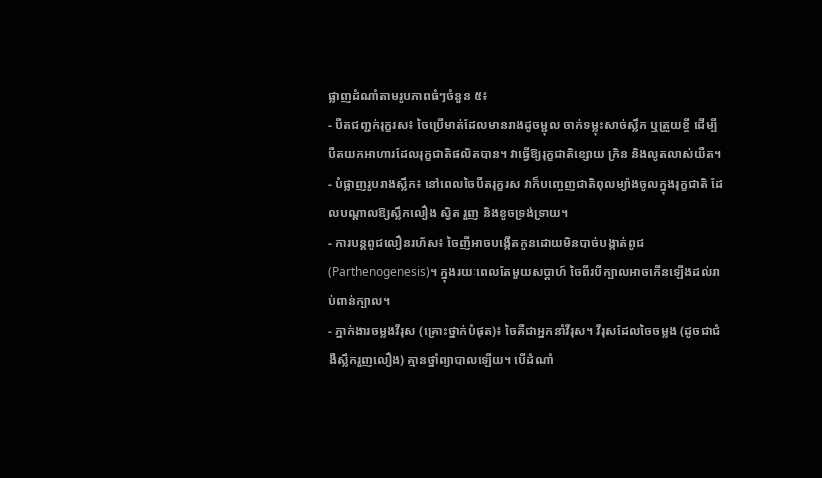ផ្លាញដំណាំតាមរូបភាពធំៗចំនួន ៥៖
- បឺតជញ្ជក់រុក្ខរស៖ ចៃប្រើមាត់ដែលមានរាងដូចម្ជុល ចាក់ទម្លុះសាច់ស្លឹក ឬត្រួយខ្ចី ដើម្បីបឺតយកអាហារដែលរុក្ខជាតិផលិតបាន។ វាធ្វើឱ្យរុក្ខជាតិខ្សោយ ក្រិន និងលូតលាស់យឺត។
- បំផ្លាញរូបរាងស្លឹក៖ នៅពេលចៃបឺតរុក្ខរស វាក៏បញ្ចេញជាតិពុលម្យ៉ាងចូលក្នុងរុក្ខជាតិ ដែលបណ្តាលឱ្យស្លឹកលឿង ស្វិត រួញ និងខូចទ្រង់ទ្រាយ។
- ការបន្តពូជលឿនរហ័ស៖ ចៃញីអាចបង្កើតកូនដោយមិនបាច់បង្កាត់ពូជ (Parthenogenesis)។ ក្នុងរយៈពេលតែមួយសប្តាហ៍ ចៃពីរបីក្បាលអាចកើនឡើងដល់រាប់ពាន់ក្បាល។
- ភ្នាក់ងារចម្លងវីរុស (គ្រោះថ្នាក់បំផុត)៖ ចៃគឺជាអ្នកនាំវីរុស។ វីរុសដែលចៃចម្លង (ដូចជាជំងឺស្លឹករួញលឿង) គ្មានថ្នាំព្យាបាលឡើយ។ បើដំណាំ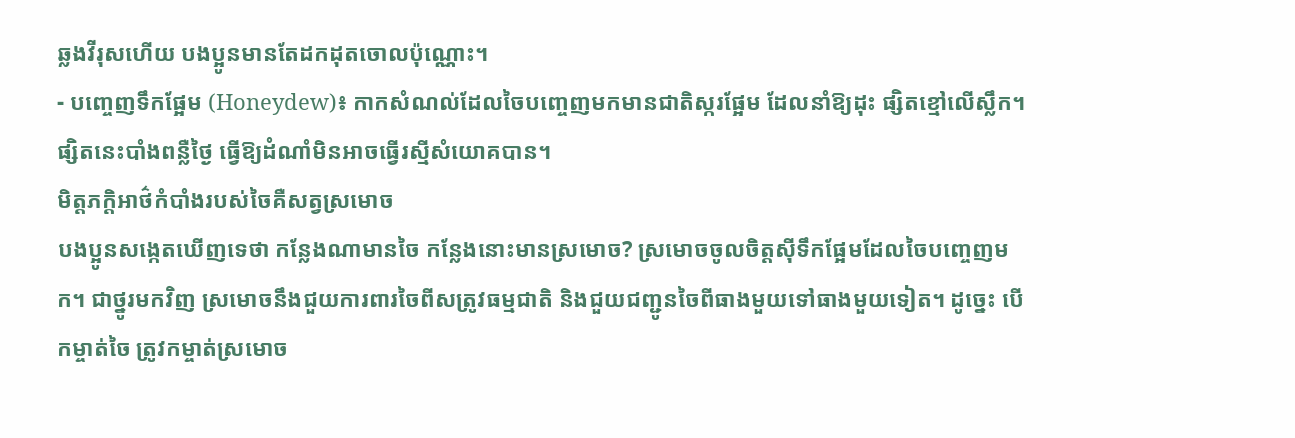ឆ្លងវីរុសហើយ បងប្អូនមានតែដកដុតចោលប៉ុណ្ណោះ។
- បញ្ចេញទឹកផ្អែម (Honeydew)៖ កាកសំណល់ដែលចៃបញ្ចេញមកមានជាតិស្ករផ្អែម ដែលនាំឱ្យដុះ ផ្សិតខ្មៅលើស្លឹក។ ផ្សិតនេះបាំងពន្លឺថ្ងៃ ធ្វើឱ្យដំណាំមិនអាចធ្វើរស្មីសំយោគបាន។
មិត្តភក្តិអាថ៌កំបាំងរបស់ចៃគឺសត្វស្រមោច
បងប្អូនសង្កេតឃើញទេថា កន្លែងណាមានចៃ កន្លែងនោះមានស្រមោច? ស្រមោចចូលចិត្តស៊ីទឹកផ្អែមដែលចៃបញ្ចេញមក។ ជាថ្នូរមកវិញ ស្រមោចនឹងជួយការពារចៃពីសត្រូវធម្មជាតិ និងជួយជញ្ជូនចៃពីធាងមួយទៅធាងមួយទៀត។ ដូច្នេះ បើកម្ចាត់ចៃ ត្រូវកម្ចាត់ស្រមោច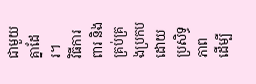ជាមួយគ្នាដែរ។
វិធីការពារ និងគ្រប់គ្រងប្រកបដោយប្រសិទ្ធភាព
ដើម្បី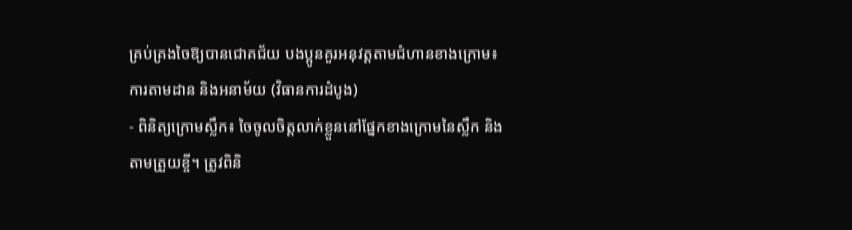គ្រប់គ្រងចៃឱ្យបានជោគជ័យ បងប្អូនគួរអនុវត្តតាមជំហានខាងក្រោម៖
ការតាមដាន និងអនាម័យ (វិធានការដំបូង)
- ពិនិត្យក្រោមស្លឹក៖ ចៃចូលចិត្តលាក់ខ្លួននៅផ្នែកខាងក្រោមនៃស្លឹក និងតាមត្រួយខ្ចី។ ត្រូវពិនិ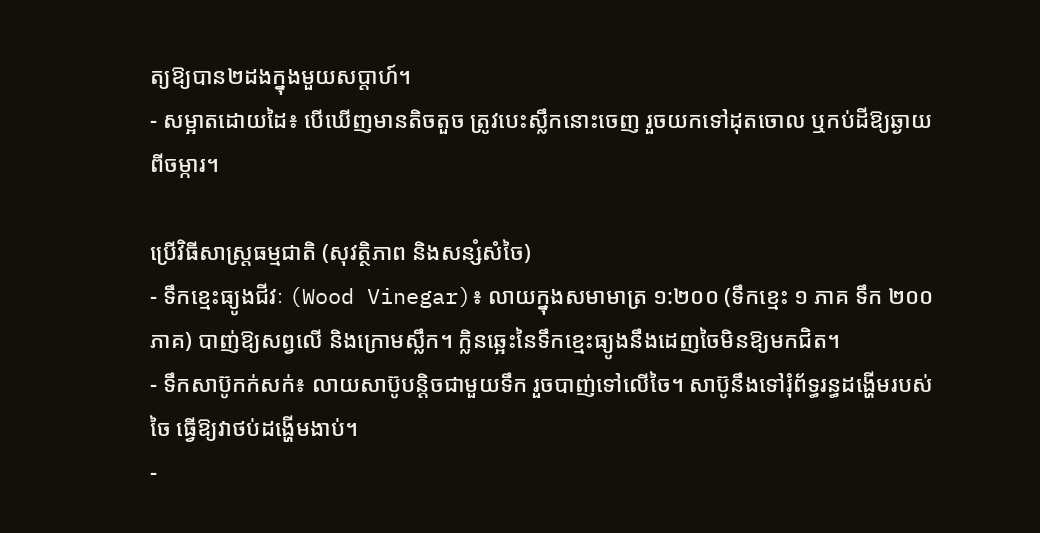ត្យឱ្យបាន២ដងក្នុងមួយសប្តាហ៍។
- សម្អាតដោយដៃ៖ បើឃើញមានតិចតួច ត្រូវបេះស្លឹកនោះចេញ រួចយកទៅដុតចោល ឬកប់ដីឱ្យឆ្ងាយពីចម្ការ។

ប្រើវិធីសាស្ត្រធម្មជាតិ (សុវត្ថិភាព និងសន្សំសំចៃ)
- ទឹកខ្មេះធ្យូងជីវៈ (Wood Vinegar)៖ លាយក្នុងសមាមាត្រ ១:២០០ (ទឹកខ្មេះ ១ ភាគ ទឹក ២០០ ភាគ) បាញ់ឱ្យសព្វលើ និងក្រោមស្លឹក។ ក្លិនឆ្អេះនៃទឹកខ្មេះធ្យូងនឹងដេញចៃមិនឱ្យមកជិត។
- ទឹកសាប៊ូកក់សក់៖ លាយសាប៊ូបន្តិចជាមួយទឹក រួចបាញ់ទៅលើចៃ។ សាប៊ូនឹងទៅរុំព័ទ្ធរន្ធដង្ហើមរបស់ចៃ ធ្វើឱ្យវាថប់ដង្ហើមងាប់។
-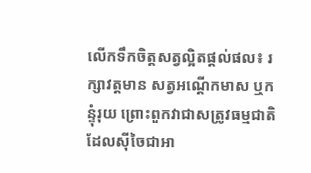លើកទឹកចិត្តសត្វល្អិតផ្តល់ផល៖ រក្សាវត្តមាន សត្វអណ្ដើកមាស ឬកន្ទុំរុយ ព្រោះពួកវាជាសត្រូវធម្មជាតិដែលស៊ីចៃជាអា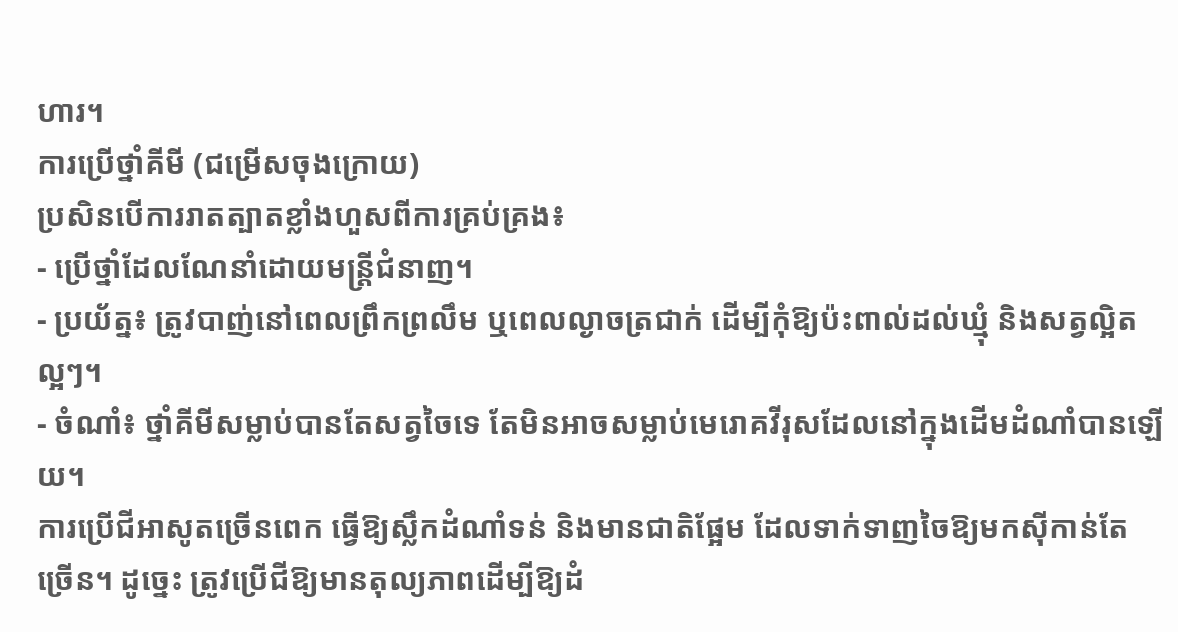ហារ។
ការប្រើថ្នាំគីមី (ជម្រើសចុងក្រោយ)
ប្រសិនបើការរាតត្បាតខ្លាំងហួសពីការគ្រប់គ្រង៖
- ប្រើថ្នាំដែលណែនាំដោយមន្ត្រីជំនាញ។
- ប្រយ័ត្ន៖ ត្រូវបាញ់នៅពេលព្រឹកព្រលឹម ឬពេលល្ងាចត្រជាក់ ដើម្បីកុំឱ្យប៉ះពាល់ដល់ឃ្មុំ និងសត្វល្អិតល្អៗ។
- ចំណាំ៖ ថ្នាំគីមីសម្លាប់បានតែសត្វចៃទេ តែមិនអាចសម្លាប់មេរោគវីរុសដែលនៅក្នុងដើមដំណាំបានឡើយ។
ការប្រើជីអាសូតច្រើនពេក ធ្វើឱ្យស្លឹកដំណាំទន់ និងមានជាតិផ្អែម ដែលទាក់ទាញចៃឱ្យមកស៊ីកាន់តែច្រើន។ ដូច្នេះ ត្រូវប្រើជីឱ្យមានតុល្យភាពដើម្បីឱ្យដំ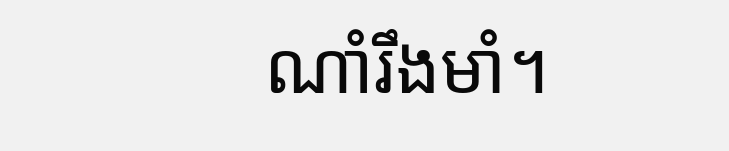ណាំរឹងមាំ។